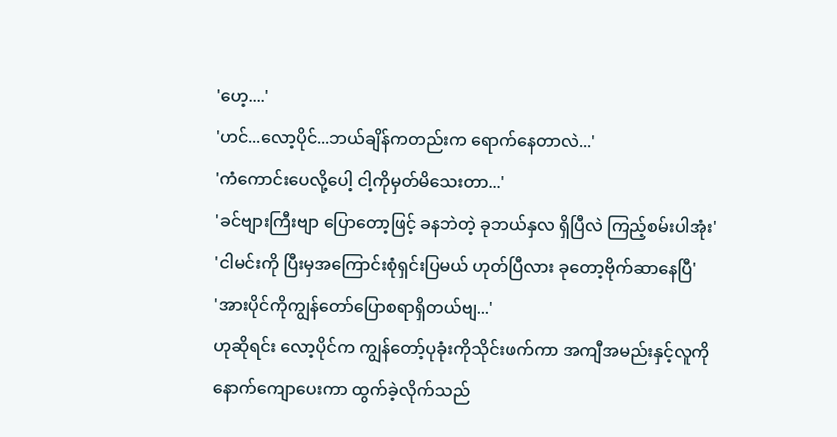'ဟေ့....'
'ဟင်...လော့ပိုင်...ဘယ်ချိန်ကတည်းက ရောက်နေတာလဲ...'
'ကံကောင်းပေလို့ပေါ့ ငါ့ကိုမှတ်မိသေးတာ...'
'ခင်ဗျားကြီးဗျာ ပြောတော့ဖြင့် ခနဘဲတဲ့ ခုဘယ်နှလ ရှိပြီလဲ ကြည့်စမ်းပါအုံး'
'ငါမင်းကို ပြီးမှအကြောင်းစုံရှင်းပြမယ် ဟုတ်ပြီလား ခုတော့ဗိုက်ဆာနေပြီ'
'အားပိုင်ကိုကျွန်တော်ပြောစရာရှိတယ်ဗျ...'
ဟုဆိုရင်း လော့ပိုင်က ကျွန်တော့်ပုခုံးကိုသိုင်းဖက်ကာ အကျီအမည်းနှင့်လူကိုနောက်ကျောပေးကာ ထွက်ခဲ့လိုက်သည်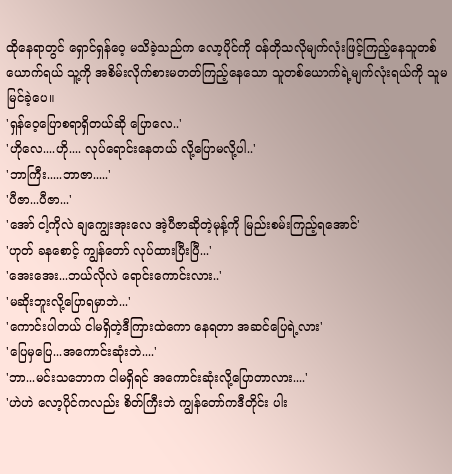ထိုနေရာတွင် ရှောင်ရှန်ဝေ့ မသိခဲ့သည်က လော့ပိုင်ကို ဝန်တိုသလိုမျက်လုံးဖြင့်ကြည့်နေသူတစ်ယောက်ရယ် သူ့ကို အစိမ်းလိုက်စားမတတ်ကြည့်နေသော သူတစ်ယောက်ရဲ့မျက်လုံးရယ်ကို သူမမြင်ခဲ့ပေ။
'ရှန်ဝေ့ပြောစရာရှိတယ်ဆို ပြောလေ..'
'ဟိုလေ....ဟို.... လုပ်ရောင်းနေတယ် လို့ပြောမလို့ပါ..'
'ဘာကြီး.....ဘာဇာ.....'
'ပီဇာ...ပီဇာ...'
'အော် ငါ့ကိုလဲ ချကျွေးအုးလေ အဲ့ပီဇာဆိုတဲ့မုန့်ကို မြည်းစမ်းကြည့်ရအောင်'
'ဟုတ် ခနစောင့် ကျွန်တော် လုပ်ထားပြီးပြီ...'
'အေးအေး...ဘယ်လိုလဲ ရောင်းကောင်းလား..'
'မဆိုးဘူးလို့ပြောရမှာဘဲ...'
'ကောင်းပါတယ် ငါမရှိတဲ့ဒီကြားထဲကော နေရတာ အဆင်ပြေရဲ့လား'
'ပြေမှပြေ...အကောင်းဆုံးဘဲ....'
'ဘာ...မင်းသဘောက ငါမရှိရင် အကောင်းဆုံးလို့ပြောတာလား....'
'ဟဲဟဲ လော့ပိုင်ကလည်း စိတ်ကြီးဘဲ ကျွန်တော်ကဒီတိုင်း ပါး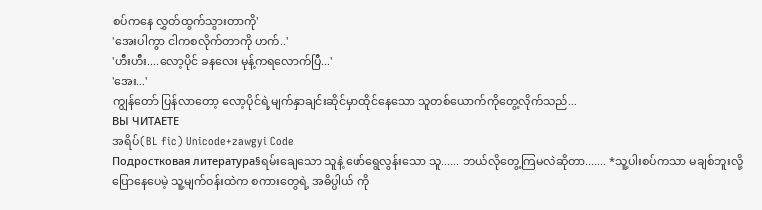စပ်ကနေ လွှတ်ထွက်သွားတာကို'
'အေးပါကွာ ငါကစလိုက်တာကို ဟက်..'
'ဟီးဟီး....လော့ပိုင် ခနလေး မုန့်ကရလောက်ပြီ...'
'အေး...'
ကျွန်တော် ပြန်လာတော့ လော့ပိုင်ရဲ့မျက်နှာချင်းဆိုင်မှာထိုင်နေသော သူတစ်ယောက်ကိုတွေ့လိုက်သည်...
ВЫ ЧИТАЕТЕ
အရိပ်(BL fic) Unicode+zawgyi Code
Подростковая литература§ရမ်းချေသော သူနဲ့ ဖော်ရွေလွန်းသော သူ...... ဘယ်လိုတွေ့ကြမလဲဆိုတာ....... *သူ့ပါးစပ်ကသာ မချစ်ဘူးလို့ပြောနေပေမဲ့ သူ့မျက်ဝန်းထဲက စကားတွေရဲ့ အဓိပ္ပါယ် ကို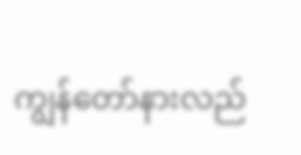ကျွန်တော်နားလည်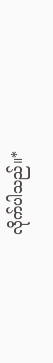လိုက်ပါသည်။*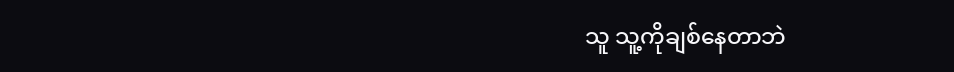သူ သူ့ကိုချစ်နေတာဘဲ